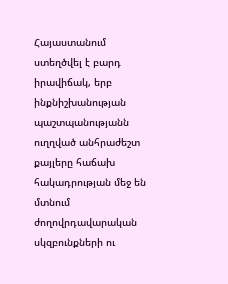Հայաստանում ստեղծվել է բարդ իրավիճակ, երբ ինքնիշխանության պաշտպանությանն ուղղված անհրաժեշտ քայլերը հաճախ հակադրության մեջ են մտնում ժողովրդավարական սկզբունքների ու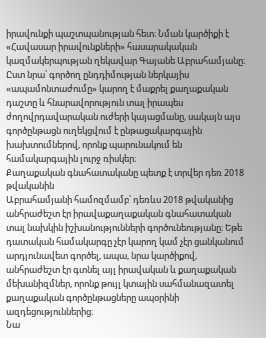իրավունքի պաշտպանության հետ։ Նման կարծիքի է «Հավասար իրավունքների» հասարակական կազմակերպության ղեկավար Գայանե Աբրահամյանը։
Ըստ նրա՝ գործող ընդդիմության ներկայիս «ապամոնտաժումը» կարող է մաքրել քաղաքական դաշտը և հնարավորություն տալ իրապես ժողովրդավարական ուժերի կայացմանը, սակայն այս գործընթացն ուղեկցվում է ընթացակարգային խախտումներով, որոնք պարունակում են համակարգային լուրջ ռիսկեր։
Քաղաքական գնահատականը պետք է տրվեր դեռ 2018 թվականին
Աբրահամյանի համոզմամբ՝ դեռևս 2018 թվականից անհրաժեշտ էր իրավաքաղաքական գնահատական տալ նախկին իշխանությունների գործունեությանը։ Եթե դատական համակարգը չէր կարող կամ չէր ցանկանում արդյունավետ գործել, ապա, նրա կարծիքով, անհրաժեշտ էր գտնել այլ իրավական և քաղաքական մեխանիզմներ, որոնք թույլ կտային սահմանազատել քաղաքական գործընթացները ապօրինի ազդեցություններից։
Նա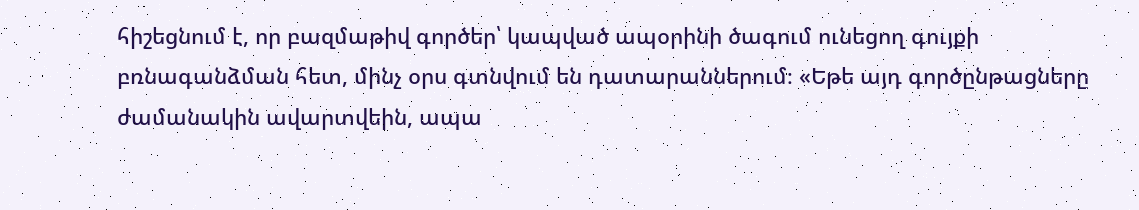հիշեցնում է, որ բազմաթիվ գործեր՝ կապված ապօրինի ծագում ունեցող գույքի բռնագանձման հետ, մինչ օրս գտնվում են դատարաններում։ «Եթե այդ գործընթացները ժամանակին ավարտվեին, ապա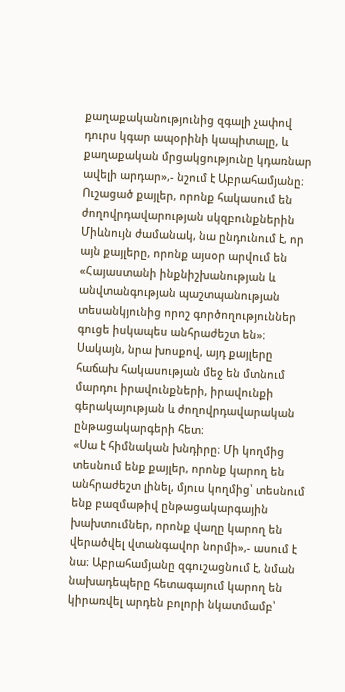քաղաքականությունից զգալի չափով դուրս կգար ապօրինի կապիտալը, և քաղաքական մրցակցությունը կդառնար ավելի արդար»,- նշում է Աբրահամյանը։
Ուշացած քայլեր, որոնք հակասում են ժողովրդավարության սկզբունքներին
Միևնույն ժամանակ, նա ընդունում է, որ այն քայլերը, որոնք այսօր արվում են «Հայաստանի ինքնիշխանության և անվտանգության պաշտպանության տեսանկյունից որոշ գործողություններ գուցե իսկապես անհրաժեշտ են»։ Սակայն, նրա խոսքով, այդ քայլերը հաճախ հակասության մեջ են մտնում մարդու իրավունքների, իրավունքի գերակայության և ժողովրդավարական ընթացակարգերի հետ։
«Սա է հիմնական խնդիրը։ Մի կողմից տեսնում ենք քայլեր, որոնք կարող են անհրաժեշտ լինել, մյուս կողմից՝ տեսնում ենք բազմաթիվ ընթացակարգային խախտումներ, որոնք վաղը կարող են վերածվել վտանգավոր նորմի»,- ասում է նա։ Աբրահամյանը զգուշացնում է, նման նախադեպերը հետագայում կարող են կիրառվել արդեն բոլորի նկատմամբ՝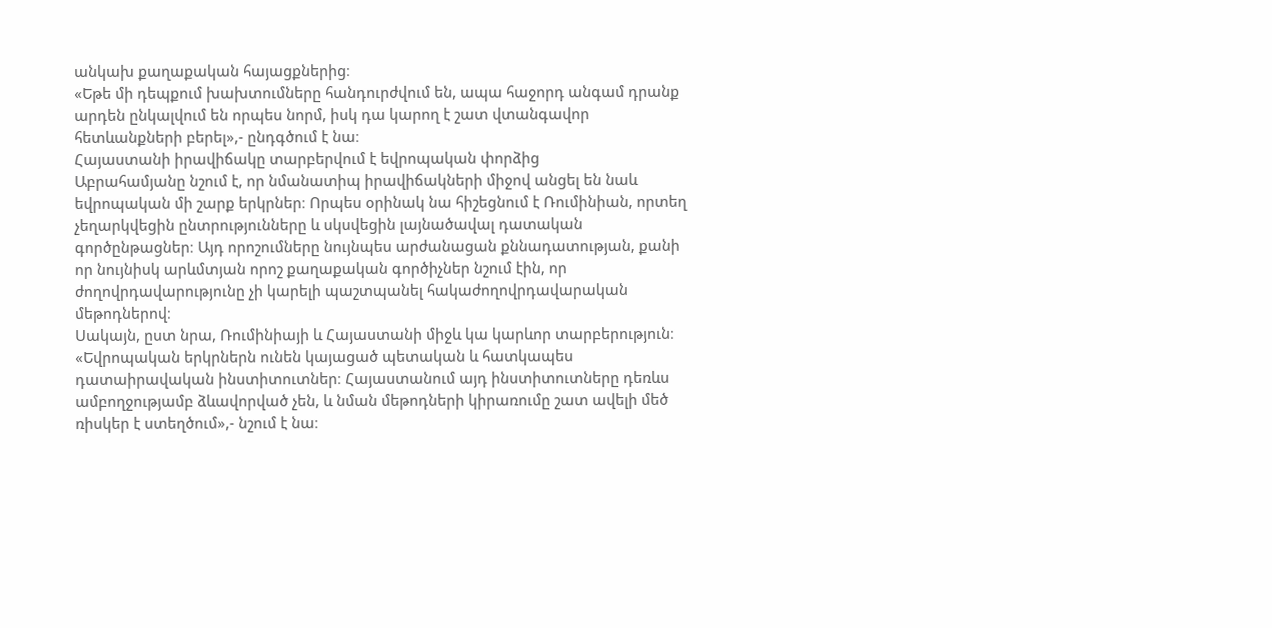անկախ քաղաքական հայացքներից։
«Եթե մի դեպքում խախտումները հանդուրժվում են, ապա հաջորդ անգամ դրանք արդեն ընկալվում են որպես նորմ, իսկ դա կարող է շատ վտանգավոր հետևանքների բերել»,- ընդգծում է նա։
Հայաստանի իրավիճակը տարբերվում է եվրոպական փորձից
Աբրահամյանը նշում է, որ նմանատիպ իրավիճակների միջով անցել են նաև եվրոպական մի շարք երկրներ։ Որպես օրինակ նա հիշեցնում է Ռումինիան, որտեղ չեղարկվեցին ընտրությունները և սկսվեցին լայնածավալ դատական գործընթացներ։ Այդ որոշումները նույնպես արժանացան քննադատության, քանի որ նույնիսկ արևմտյան որոշ քաղաքական գործիչներ նշում էին, որ ժողովրդավարությունը չի կարելի պաշտպանել հակաժողովրդավարական մեթոդներով։
Սակայն, ըստ նրա, Ռումինիայի և Հայաստանի միջև կա կարևոր տարբերություն։ «Եվրոպական երկրներն ունեն կայացած պետական և հատկապես դատաիրավական ինստիտուտներ։ Հայաստանում այդ ինստիտուտները դեռևս ամբողջությամբ ձևավորված չեն, և նման մեթոդների կիրառումը շատ ավելի մեծ ռիսկեր է ստեղծում»,- նշում է նա։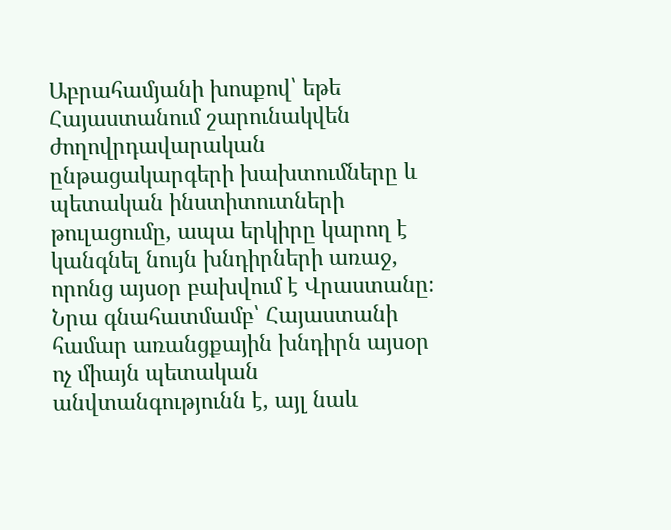Աբրահամյանի խոսքով՝ եթե Հայաստանում շարունակվեն ժողովրդավարական ընթացակարգերի խախտումները և պետական ինստիտուտների թուլացումը, ապա երկիրը կարող է կանգնել նույն խնդիրների առաջ, որոնց այսօր բախվում է Վրաստանը։
Նրա գնահատմամբ՝ Հայաստանի համար առանցքային խնդիրն այսօր ոչ միայն պետական անվտանգությունն է, այլ նաև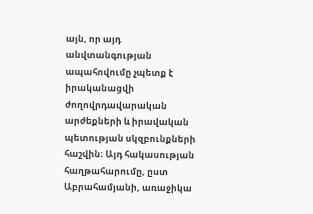այն, որ այդ անվտանգության ապահովումը չպետք է իրականացվի ժողովրդավարական արժեքների և իրավական պետության սկզբունքների հաշվին։ Այդ հակասության հաղթահարումը, ըստ Աբրահամյանի, առաջիկա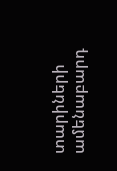տարիների ամենաբարդ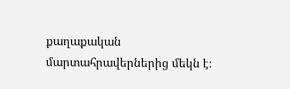քաղաքական մարտահրավերներից մեկն է։